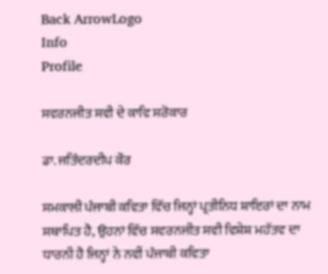Back ArrowLogo
Info
Profile

ਸਵਰਨਜੀਤ ਸਵੀ ਦੇ ਕਾਵਿ ਸਰੋਕਾਰ

ਡਾ. ਜਤਿੰਦਰਦੀਪ ਕੌਰ

ਸਮਕਾਲੀ ਪੰਜਾਬੀ ਕਵਿਤਾ ਵਿੱਚ ਜਿਨ੍ਹਾਂ ਪ੍ਰਤੀਨਿਧ ਸ਼ਾਇਰਾਂ ਦਾ ਨਾਮ ਸਥਾਪਿਤ ਹੈ, ਉਹਨਾਂ ਵਿੱਚ ਸਵਰਨਜੀਤ ਸਵੀ ਵਿਸ਼ੇਸ਼ ਮਹੱਤਵ ਦਾ ਧਾਰਨੀ ਹੈ ਜਿਨ੍ਹਾਂ ਨੇ ਨਵੀਂ ਪੰਜਾਬੀ ਕਵਿਤਾ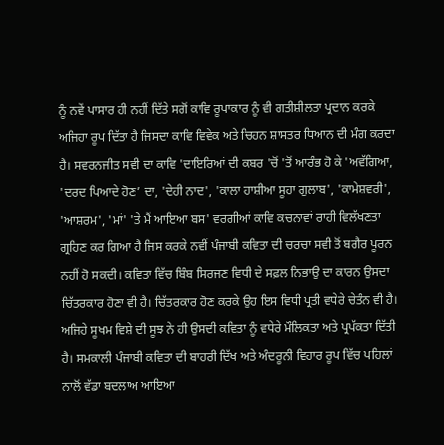ਨੂੰ ਨਵੇਂ ਪਾਸਾਰ ਹੀ ਨਹੀਂ ਦਿੱਤੇ ਸਗੋਂ ਕਾਵਿ ਰੂਪਾਕਾਰ ਨੂੰ ਵੀ ਗਤੀਸ਼ੀਲਤਾ ਪ੍ਰਦਾਨ ਕਰਕੇ ਅਜਿਹਾ ਰੂਪ ਦਿੱਤਾ ਹੈ ਜਿਸਦਾ ਕਾਵਿ ਵਿਵੇਕ ਅਤੇ ਚਿਹਨ ਸ਼ਾਸਤਰ ਧਿਆਨ ਦੀ ਮੰਗ ਕਰਦਾ ਹੈ। ਸਵਰਨਜੀਤ ਸਵੀ ਦਾ ਕਾਵਿ 'ਦਾਇਰਿਆਂ ਦੀ ਕਬਰ 'ਚੋਂ 'ਤੋਂ ਆਰੰਭ ਹੋ ਕੇ 'ਅਵੱਗਿਆ, 'ਦਰਦ ਪਿਆਦੇ ਹੋਣ’ ਦਾ, 'ਦੇਹੀ ਨਾਦ', 'ਕਾਲਾ ਹਾਸ਼ੀਆ ਸੂਹਾ ਗੁਲਾਬ', 'ਕਾਮੇਸ਼ਵਰੀ', 'ਆਸ਼ਰਮ', 'ਮਾਂ' 'ਤੇ ਮੈਂ ਆਇਆ ਬਸ' ਵਰਗੀਆਂ ਕਾਵਿ ਕਚਨਾਵਾਂ ਰਾਹੀ ਵਿਲੱਖਣਤਾ ਗ੍ਰਹਿਣ ਕਰ ਗਿਆ ਹੈ ਜਿਸ ਕਰਕੇ ਨਵੀਂ ਪੰਜਾਬੀ ਕਵਿਤਾ ਦੀ ਚਰਚਾ ਸਵੀ ਤੋਂ ਬਗੈਰ ਪੂਰਨ ਨਹੀਂ ਹੋ ਸਕਦੀ। ਕਵਿਤਾ ਵਿੱਚ ਬਿੰਬ ਸਿਰਜਣ ਵਿਧੀ ਦੇ ਸਫ਼ਲ ਨਿਭਾਉ ਦਾ ਕਾਰਨ ਉਸਦਾ ਚਿੱਤਰਕਾਰ ਹੋਣਾ ਵੀ ਹੈ। ਚਿੱਤਰਕਾਰ ਹੋਣ ਕਰਕੇ ਉਹ ਇਸ ਵਿਧੀ ਪ੍ਰਤੀ ਵਧੇਰੇ ਚੇਤੰਨ ਵੀ ਹੈ। ਅਜਿਹੇ ਸੂਖਮ ਵਿਸ਼ੇ ਦੀ ਸੂਝ ਨੇ ਹੀ ਉਸਦੀ ਕਵਿਤਾ ਨੂੰ ਵਧੇਰੇ ਮੌਲਿਕਤਾ ਅਤੇ ਪ੍ਰਪੱਕਤਾ ਦਿੱਤੀ ਹੈ। ਸਮਕਾਲੀ ਪੰਜਾਬੀ ਕਵਿਤਾ ਦੀ ਬਾਹਰੀ ਦਿੱਖ ਅਤੇ ਅੰਦਰੂਨੀ ਵਿਹਾਰ ਰੂਪ ਵਿੱਚ ਪਹਿਲਾਂ ਨਾਲੋਂ ਵੱਡਾ ਬਦਲਾਅ ਆਇਆ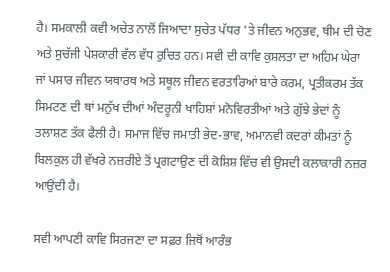ਹੈ। ਸਮਕਾਲੀ ਕਵੀ ਅਚੇਤ ਨਾਲੋਂ ਜਿਆਦਾ ਸੁਚੇਤ ਪੱਧਰ 'ਤੇ ਜੀਵਨ ਅਨੁਭਵ, ਥੀਮ ਦੀ ਚੋਣ ਅਤੇ ਸੁਚੱਜੀ ਪੇਸ਼ਕਾਰੀ ਵੱਲ ਵੱਧ ਰੁਚਿਤ ਹਨ। ਸਵੀ ਦੀ ਕਾਵਿ ਕੁਸ਼ਲਤਾ ਦਾ ਅਹਿਮ ਘੇਰਾ ਜਾਂ ਪਸਾਰ ਜੀਵਨ ਯਥਾਰਥ ਅਤੇ ਸਥੂਲ ਜੀਵਨ ਵਰਤਾਰਿਆਂ ਬਾਰੇ ਕਰਮ, ਪ੍ਰਤੀਕਰਮ ਤੱਕ ਸਿਮਟਣ ਦੀ ਥਾਂ ਮਨੁੱਖ ਦੀਆਂ ਅੰਦਰੂਨੀ ਖਾਹਿਸ਼ਾਂ ਮਨੋਵਿਰਤੀਆਂ ਅਤੇ ਗੁੱਝੇ ਭੇਦਾਂ ਨੂੰ ਤਲਾਸ਼ਣ ਤੱਕ ਫੈਲੀ ਹੈ। ਸਮਾਜ ਵਿੱਚ ਜਮਾਤੀ ਭੇਦ-ਭਾਵ, ਅਮਾਨਵੀ ਕਦਰਾਂ ਕੀਮਤਾਂ ਨੂੰ ਬਿਲਕੁਲ ਹੀ ਵੱਖਰੇ ਨਜ਼ਰੀਏ ਤੋਂ ਪ੍ਰਗਟਾਉਣ ਦੀ ਕੋਸ਼ਿਸ਼ ਵਿੱਚ ਵੀ ਉਸਦੀ ਕਲਾਕਾਰੀ ਨਜ਼ਰ ਆਉਂਦੀ ਹੈ।

ਸਵੀ ਆਪਣੀ ਕਾਵਿ ਸਿਰਜਣਾ ਦਾ ਸਫ਼ਰ ਜਿਥੋਂ ਆਰੰਭ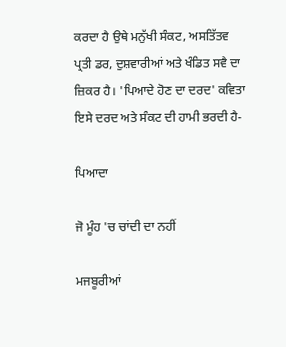ਕਰਦਾ ਹੈ ਉਥੇ ਮਨੁੱਖੀ ਸੰਕਟ, ਅਸਤਿੱਤਵ ਪ੍ਰਤੀ ਡਰ, ਦੁਸ਼ਵਾਰੀਆਂ ਅਤੇ ਖੰਡਿਤ ਸਵੈ ਦਾ ਜ਼ਿਕਰ ਹੈ। 'ਪਿਆਦੇ ਹੋਣ ਦਾ ਦਰਦ' ਕਵਿਤਾ ਇਸੇ ਦਰਦ ਅਤੇ ਸੰਕਟ ਦੀ ਹਾਮੀ ਭਰਦੀ ਹੈ-

ਪਿਆਦਾ

ਜੋ ਮੂੰਹ 'ਚ ਚਾਂਦੀ ਦਾ ਨਹੀਂ

ਮਜਬੂਰੀਆਂ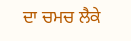ਦਾ ਚਮਚ ਲੈਕੇ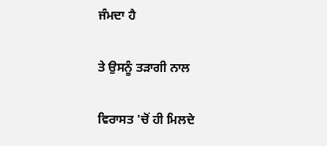ਜੰਮਦਾ ਹੈ

ਤੇ ਉਸਨੂੰ ਤੜਾਗੀ ਨਾਲ

ਵਿਰਾਸਤ 'ਚੋਂ ਹੀ ਮਿਲਦੇ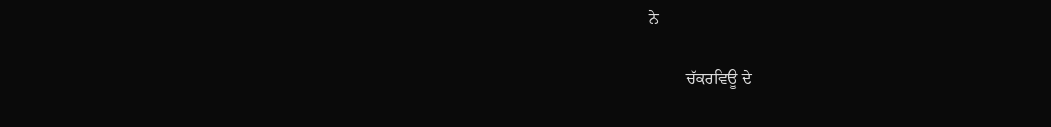ਨੇ

         ਚੱਕਰਵਿਊ ਦੇ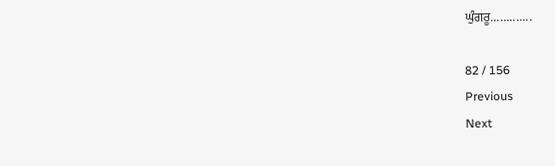ਘੁੰਗਰੂ.............

82 / 156
Previous
Next